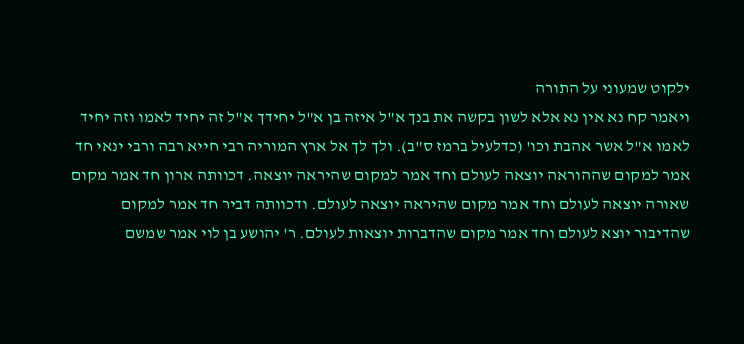ילקוט שמעוני על התורה
ויאמר קח נא אין נא אלא לשון בקשה את בנך א"ל איזה בן א"ל יחידך א"ל זה יחיד לאמו וזה יחיד לאמו א"ל אשר אהבת וכו' (כדלעיל ברמז ס"ב). ולך לך אל ארץ המוריה רבי חייא רבה ורבי ינאי חד אמר למקום שההוראה יוצאה לעולם וחד אמר למקום שהיראה יוצאה. דכוותה ארון חד אמר מקום שאורה יוצאה לעולם וחד אמר מקום שהיראה יוצאה לעולם. ודכוותה דביר חד אמר למקום שהדיבור יוצא לעולם וחד אמר מקום שהדברות יוצאות לעולם. ר' יהושע בן לוי אמר שמשם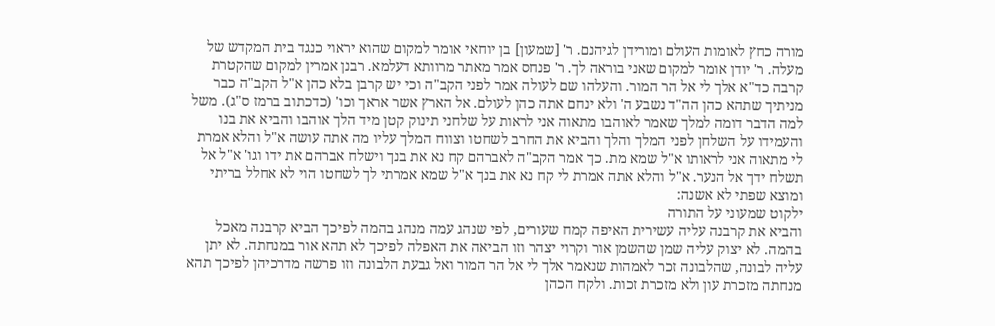מורה כחץ לאומות העולם ומורידן לגיהנם. ר' [שמעון] בן יוחאי אומר למקום שהוא יראוי כנגד בית המקדש של מעלה. ר' יודן אומר למקום שאני בוראה לך. ר' פנחס אמר מאתר מרוותא דעלמא. רבנן אמרין למקום שהקטרת קרבה כד"א אלך לי אל הר המור. והעלהו שם לעולה אמר לפני הקב"ה וכי יש קרבן בלא כהן א"ל הקב"ה כבר מניתיך שתהא כהן הה"ד נשבע ה' ולא ינחם אתה כהן לעולם. אל הארץ אשר אראך וכו' (כדכתוב ברמז ס"ג). משל למה הדבר דומה למלך שאמר לאוהבו מתאוה אני לראות על שלחני תינוק קטן מיד הלך אוהבו והביא את בנו והעמידו על השלחן לפני המלך והלך והביא את החרב לשחטו וצווח המלך עליו מה אתה עושה א"ל והלא אמרת לי מתאוה אני לראותו א"ל שמא מת. כך אמר הקב"ה לאברהם קח נא את בנך וישלח אברהם את ידו וגו' א"ל אל תשלח ידך אל הנער. א"ל והלא אתה אמרת לי קח נא את בנך א"ל שמא אמרתי לך לשחטו הוי לא אחלל בריתי ומוצא שפתי לא אשנה:
ילקוט שמעוני על התורה
והביא את קרבנה עליה עשירית האיפה קמח שעורים, לפי שנהג עמה מנהג בהמה לפיכך הביא קרבנה מאכל בהמה. לא יצוק עליה שמן שהשמן אור וקרוי יצהר וזו הביאה את האפלה לפיכך לא תהא אור במנחתה. לא יתן עליה לבונה, שהלבונה זכר לאמהות שנאמר אלך לי אל הר המור ואל גבעת הלבונה וזו פרשה מדרכיהן לפיכך תהא מנחתה מזכרת עון ולא מזכרת זכות. ולקח הכהן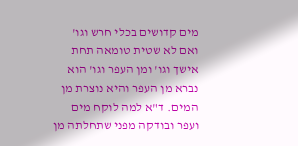מים קדושים בכלי חרש וגו' ואם לא שטית טומאה תחת אישך וגו' ומן העפר וגו' הוא נברא מן העפר והיא נוצרת מן המים. ד"א למה לוקח מים ועפר ובודקה מפני שתחלתה מן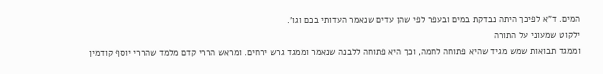המים. ד"א לפיכך היתה נבדקת במים ובעפר לפי שהן עדים שנאמר העדותי בכם וגו'.
ילקוט שמעוני על התורה
וממגד תבואות שמש מגיד שהיא פתוחה לחמה, וכך היא פתוחה ללבנה שנאמר וממגד גרש ירחים. ומראש הררי קדם מלמד שהררי יוסף קודמין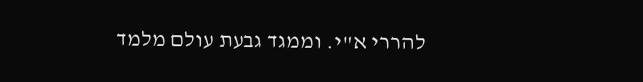להררי א"י. וממגד גבעת עולם מלמד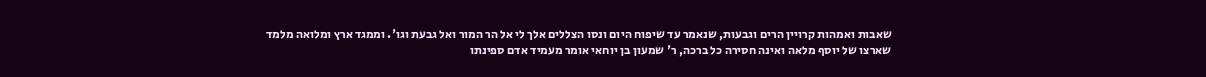שאבות ואמהות קרויין הרים וגבעות, שנאמר עד שיפוח היום ונסו הצללים אלך לי אל הר המור ואל גבעת וגו'. וממגד ארץ ומלואה מלמד שארצו של יוסף מלאה ואינה חסירה כל ברכה, ר' שמעון בן יוחאי אומר מעמיד אדם ספינתו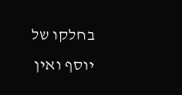בחלקו של יוסף ואין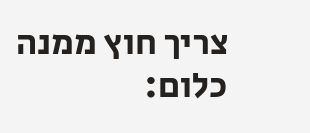צריך חוץ ממנה כלום: